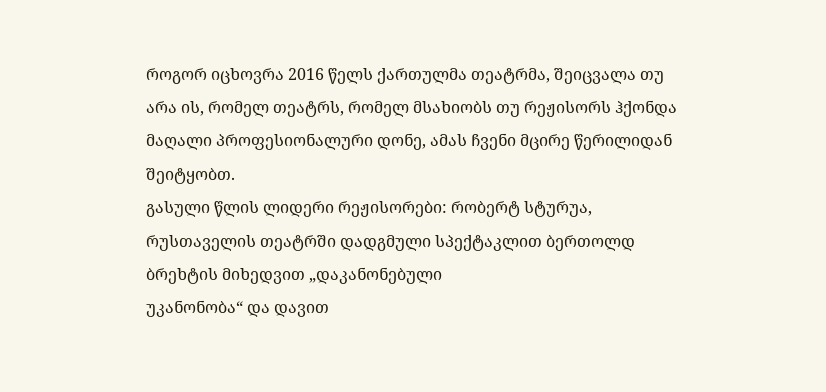როგორ იცხოვრა 2016 წელს ქართულმა თეატრმა, შეიცვალა თუ არა ის, რომელ თეატრს, რომელ მსახიობს თუ რეჟისორს ჰქონდა მაღალი პროფესიონალური დონე, ამას ჩვენი მცირე წერილიდან შეიტყობთ.
გასული წლის ლიდერი რეჟისორები: რობერტ სტურუა, რუსთაველის თეატრში დადგმული სპექტაკლით ბერთოლდ
ბრეხტის მიხედვით „დაკანონებული
უკანონობა“ და დავით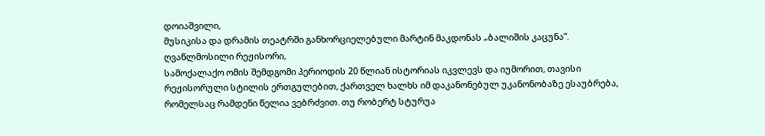დოიაშვილი,
მუსიკისა და დრამის თეატრში განხორციელებული მარტინ მაკდონას „ბალიშის კაცუნა“.
ღვაწლმოსილი რეჟისორი,
სამოქალაქო ომის შემდგომი პერიოდის 20 წლიან ისტორიას იკვლევს და იუმორით, თავისი
რეჟისორული სტილის ერთგულებით, ქართველ ხალხს იმ დაკანონებულ უკანონობაზე ესაუბრება,
რომელსაც რამდენი წელია ვებრძვით. თუ რობერტ სტურუა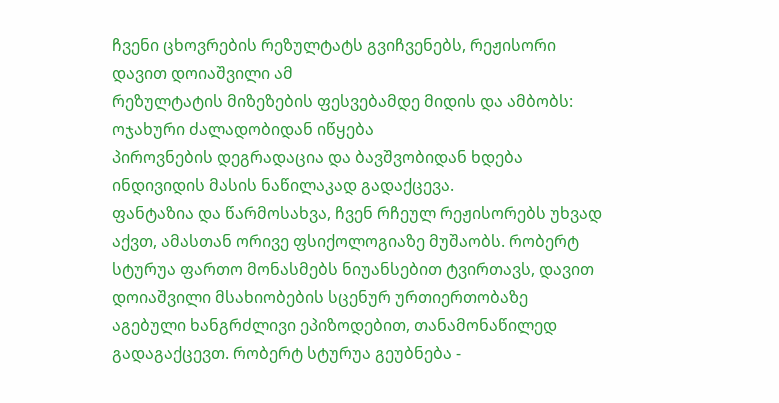ჩვენი ცხოვრების რეზულტატს გვიჩვენებს, რეჟისორი დავით დოიაშვილი ამ
რეზულტატის მიზეზების ფესვებამდე მიდის და ამბობს: ოჯახური ძალადობიდან იწყება
პიროვნების დეგრადაცია და ბავშვობიდან ხდება ინდივიდის მასის ნაწილაკად გადაქცევა.
ფანტაზია და წარმოსახვა, ჩვენ რჩეულ რეჟისორებს უხვად აქვთ, ამასთან ორივე ფსიქოლოგიაზე მუშაობს. რობერტ სტურუა ფართო მონასმებს ნიუანსებით ტვირთავს, დავით დოიაშვილი მსახიობების სცენურ ურთიერთობაზე აგებული ხანგრძლივი ეპიზოდებით, თანამონაწილედ გადაგაქცევთ. რობერტ სტურუა გეუბნება -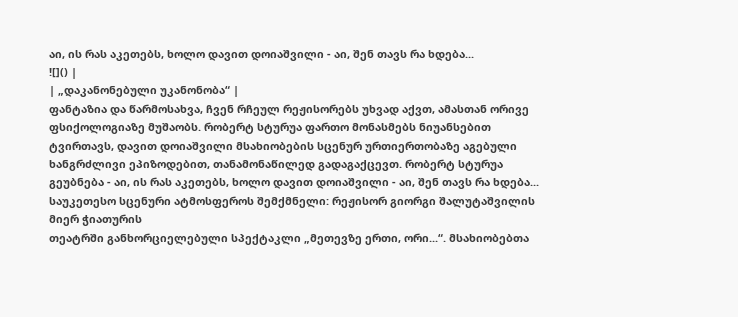აი, ის რას აკეთებს, ხოლო დავით დოიაშვილი - აი, შენ თავს რა ხდება...
![]() |
| „დაკანონებული უკანონობა“ |
ფანტაზია და წარმოსახვა, ჩვენ რჩეულ რეჟისორებს უხვად აქვთ, ამასთან ორივე ფსიქოლოგიაზე მუშაობს. რობერტ სტურუა ფართო მონასმებს ნიუანსებით ტვირთავს, დავით დოიაშვილი მსახიობების სცენურ ურთიერთობაზე აგებული ხანგრძლივი ეპიზოდებით, თანამონაწილედ გადაგაქცევთ. რობერტ სტურუა გეუბნება - აი, ის რას აკეთებს, ხოლო დავით დოიაშვილი - აი, შენ თავს რა ხდება...
საუკეთესო სცენური ატმოსფეროს შემქმნელი: რეჟისორ გიორგი შალუტაშვილის მიერ ჭიათურის
თეატრში განხორციელებული სპექტაკლი „მეთევზე ერთი, ორი...“. მსახიობებთა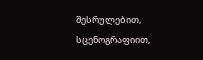შესრულებით,
სცენოგრაფიით,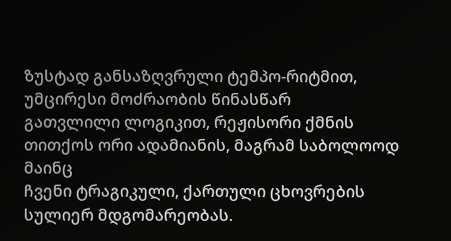ზუსტად განსაზღვრული ტემპო-რიტმით, უმცირესი მოძრაობის წინასწარ
გათვლილი ლოგიკით, რეჟისორი ქმნის თითქოს ორი ადამიანის, მაგრამ საბოლოოდ მაინც
ჩვენი ტრაგიკული, ქართული ცხოვრების სულიერ მდგომარეობას.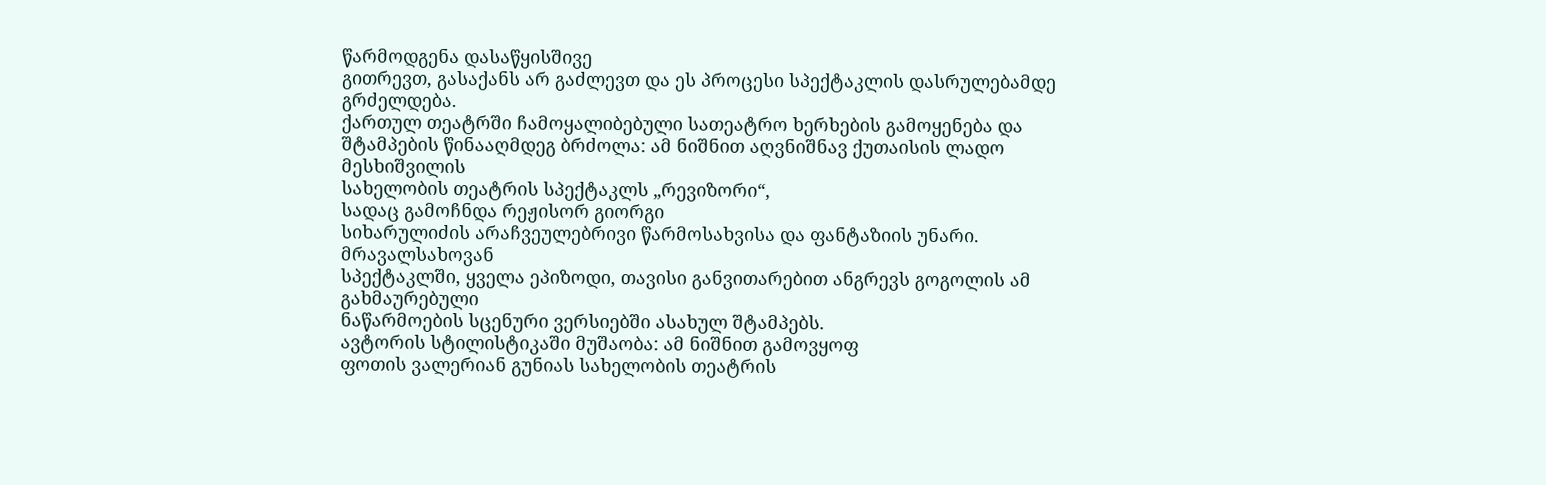წარმოდგენა დასაწყისშივე
გითრევთ, გასაქანს არ გაძლევთ და ეს პროცესი სპექტაკლის დასრულებამდე გრძელდება.
ქართულ თეატრში ჩამოყალიბებული სათეატრო ხერხების გამოყენება და შტამპების წინააღმდეგ ბრძოლა: ამ ნიშნით აღვნიშნავ ქუთაისის ლადო მესხიშვილის
სახელობის თეატრის სპექტაკლს „რევიზორი“,
სადაც გამოჩნდა რეჟისორ გიორგი
სიხარულიძის არაჩვეულებრივი წარმოსახვისა და ფანტაზიის უნარი. მრავალსახოვან
სპექტაკლში, ყველა ეპიზოდი, თავისი განვითარებით ანგრევს გოგოლის ამ გახმაურებული
ნაწარმოების სცენური ვერსიებში ასახულ შტამპებს.
ავტორის სტილისტიკაში მუშაობა: ამ ნიშნით გამოვყოფ
ფოთის ვალერიან გუნიას სახელობის თეატრის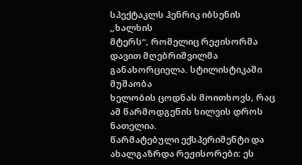სპექტაკლს ჰენრიკ იბსენის „ხალხის
მტერს“, რომელიც რეჟისორმა დავით მღებრიშვილმა განახორციელა. სტილისტიკაში მუშაობა
ხელობის ცოდნას მოითხოვს, რაც ამ წარმოდგენის ხილვის დროს ნათელია.
წარმატებული ექსპერიმენტი და ახალგაზრდა რეჟისორები: ეს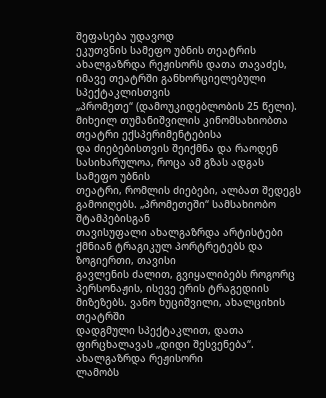შეფასება უდავოდ
ეკუთვნის სამეფო უბნის თეატრის ახალგაზრდა რეჟისორს დათა თავაძეს, იმავე თეატრში განხორციელებული სპექტაკლისთვის
„პრომეთე“ (დამოუკიდებლობის 25 წელი). მიხეილ თუმანიშვილის კინომსახიობთა თეატრი ექსპერიმენტებისა
და ძიებებისთვის შეიქმნა და რაოდენ სასიხარულოა, როცა ამ გზას ადგას სამეფო უბნის
თეატრი, რომლის ძიებები, ალბათ შედეგს გამოიღებს. „პრომეთეში“ სამსახიობო შტამპებისგან
თავისუფალი ახალგაზრდა არტისტები ქმნიან ტრაგიკულ პორტრეტებს და ზოგიერთი, თავისი
გავლენის ძალით, გვიყალიბებს როგორც პერსონაჟის, ისევე ერის ტრაგედიის მიზეზებს. ვანო ხუციშვილი, ახალციხის თეატრში
დადგმული სპექტაკლით, დათა ფირცხალავას „დიდი შესვენება“. ახალგაზრდა რეჟისორი
ლამობს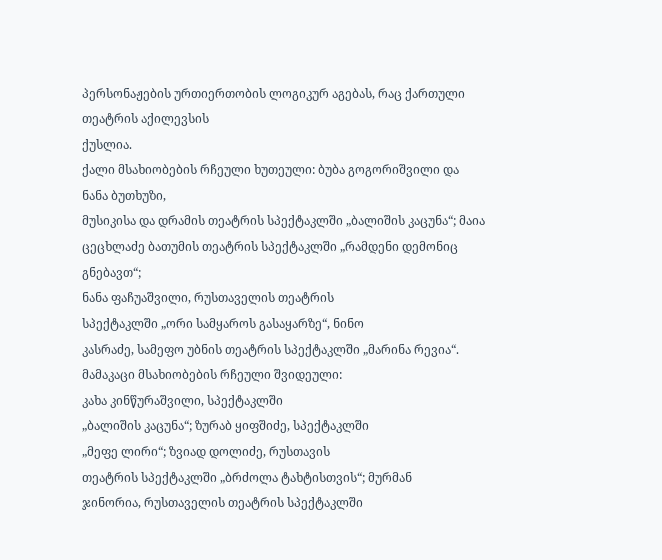პერსონაჟების ურთიერთობის ლოგიკურ აგებას, რაც ქართული თეატრის აქილევსის
ქუსლია.
ქალი მსახიობების რჩეული ხუთეული: ბუბა გოგორიშვილი და ნანა ბუთხუზი,
მუსიკისა და დრამის თეატრის სპექტაკლში „ბალიშის კაცუნა“; მაია ცეცხლაძე ბათუმის თეატრის სპექტაკლში „რამდენი დემონიც გნებავთ“;
ნანა ფაჩუაშვილი, რუსთაველის თეატრის
სპექტაკლში „ორი სამყაროს გასაყარზე“, ნინო
კასრაძე, სამეფო უბნის თეატრის სპექტაკლში „მარინა რევია“.
მამაკაცი მსახიობების რჩეული შვიდეული:
კახა კინწურაშვილი, სპექტაკლში
„ბალიშის კაცუნა“; ზურაბ ყიფშიძე, სპექტაკლში
„მეფე ლირი“; ზვიად დოლიძე, რუსთავის
თეატრის სპექტაკლში „ბრძოლა ტახტისთვის“; მურმან
ჯინორია, რუსთაველის თეატრის სპექტაკლში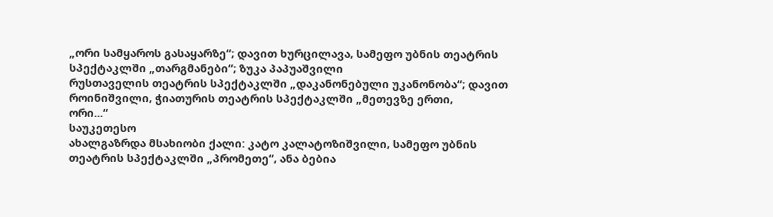„ორი სამყაროს გასაყარზე“; დავით ხურცილავა, სამეფო უბნის თეატრის
სპექტაკლში „თარგმანები“; ზუკა პაპუაშვილი
რუსთაველის თეატრის სპექტაკლში „დაკანონებული უკანონობა“; დავით როინიშვილი, ჭიათურის თეატრის სპექტაკლში „მეთევზე ერთი,
ორი...“
საუკეთესო
ახალგაზრდა მსახიობი ქალი: კატო კალატოზიშვილი, სამეფო უბნის
თეატრის სპექტაკლში „პრომეთე“, ანა ბებია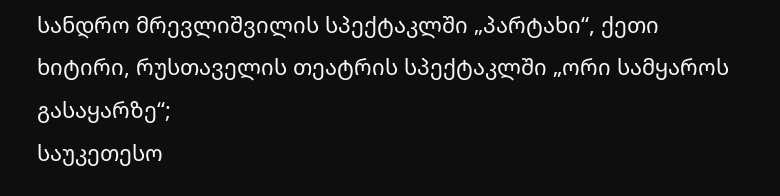სანდრო მრევლიშვილის სპექტაკლში „პარტახი“, ქეთი
ხიტირი, რუსთაველის თეატრის სპექტაკლში „ორი სამყაროს გასაყარზე“;
საუკეთესო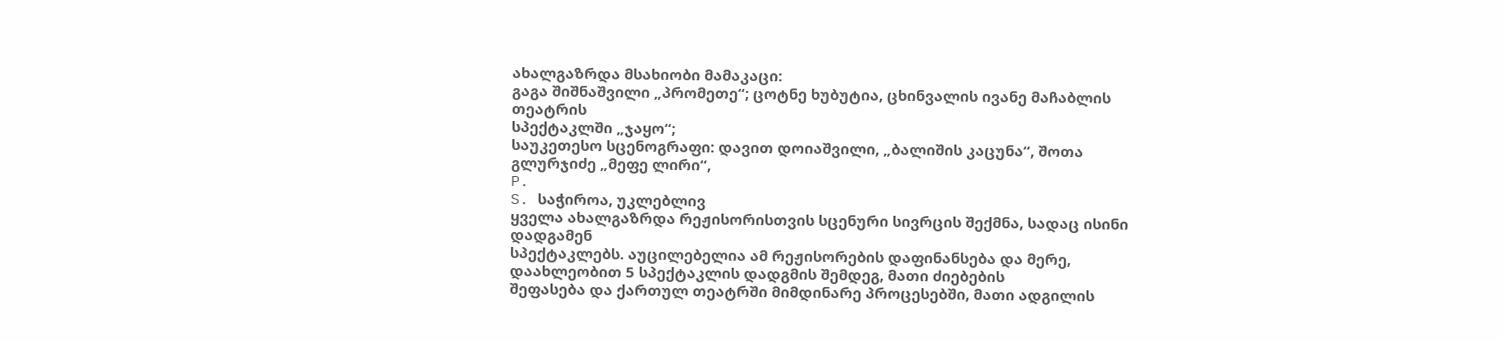ახალგაზრდა მსახიობი მამაკაცი:
გაგა შიშნაშვილი „პრომეთე“; ცოტნე ხუბუტია, ცხინვალის ივანე მაჩაბლის თეატრის
სპექტაკლში „ჯაყო“;
საუკეთესო სცენოგრაფი: დავით დოიაშვილი, „ბალიშის კაცუნა“, შოთა გლურჯიძე „მეფე ლირი“,
P.
S. საჭიროა, უკლებლივ
ყველა ახალგაზრდა რეჟისორისთვის სცენური სივრცის შექმნა, სადაც ისინი დადგამენ
სპექტაკლებს. აუცილებელია ამ რეჟისორების დაფინანსება და მერე, დაახლეობით 5 სპექტაკლის დადგმის შემდეგ, მათი ძიებების
შეფასება და ქართულ თეატრში მიმდინარე პროცესებში, მათი ადგილის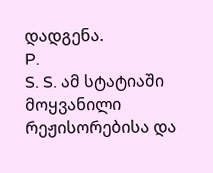დადგენა.
P.
S. S. ამ სტატიაში მოყვანილი რეჟისორებისა და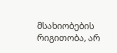მსახიობების რიგითობა, არ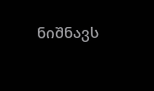ნიშნავს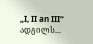„I, II an III“ ადგილს...